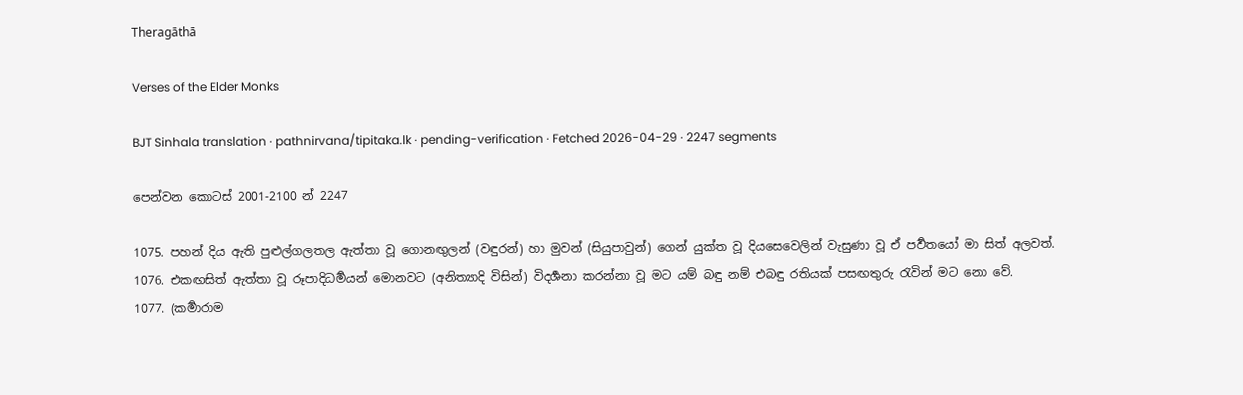Theragāthā

Verses of the Elder Monks

BJT Sinhala translation · pathnirvana/tipitaka.lk · pending-verification · Fetched 2026-04-29 · 2247 segments

පෙන්වන කොටස් 2001-2100 න් 2247

1075. පහන් දිය ඇති පුළුල්ගලතල ඇත්තා වූ ගොනඟුලන් (වඳුරන්) හා මුවන් (සියුපාවුන්) ගෙන් යුක්ත වූ දියසෙවෙලින් වැසුණා වූ ඒ පර්‍වතයෝ මා සිත් අලවත්.
1076. එකඟසිත් ඇත්තා වූ රූපාදිධර්‍මයන් මොනවට (අනිත්‍යාදි විසින්) විදර්‍ශනා කරන්නා වූ මට යම් බඳු නම් එබඳු රතියක් පසඟතුරු රැවින් මට නො වේ.
1077. (කර්‍මාරාම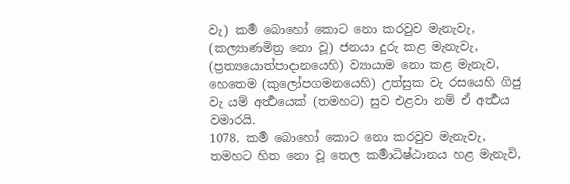වැ) කර්‍ම බොහෝ කොට නො කරවුව මැනැවැ, (කල්‍යාණමිත්‍ර නො වූ) ජනයා දුරු කළ මැනැවැ, (ප්‍රත්‍යයොත්පාදානයෙහි) ව්‍යායාම නො කළ මැනැව, හෙතෙම (කුලෝපගමනයෙහි) උත්සුක වැ රසයෙහි ගිජු වැ යම් අර්‍ත්‍ථයෙක් (තමහට) සුව එළවා නම් ඒ අර්‍ත්‍ථය වමාරයි.
1078. කර්‍ම බොහෝ කොට නො කරවුව මැනැවැ, තමහට හිත නො වූ තෙල කර්‍මාධිෂ්ඨානය හළ මැනැවි,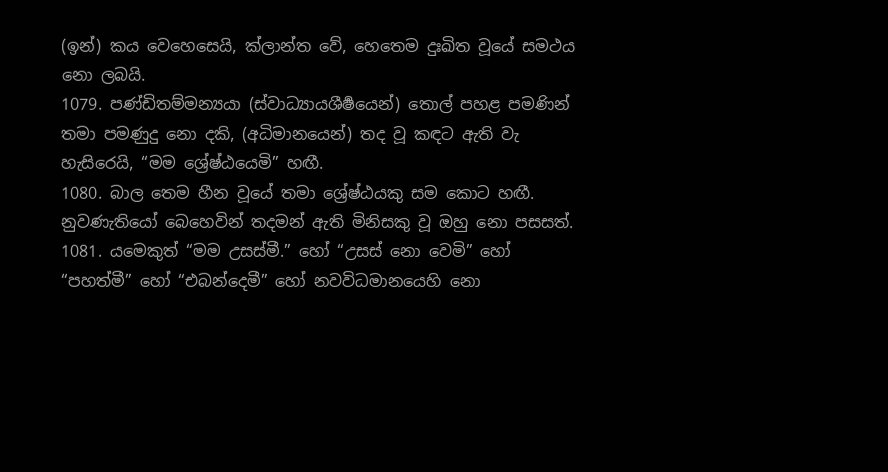(ඉන්) කය වෙහෙසෙයි, ක්ලාන්ත වේ, හෙතෙම දුඃඛිත වූයේ සමථය නො ලබයි.
1079. පණ්ඩිතම්මන්‍යයා (ස්වාධ්‍යායශීර්‍ෂයෙන්) තොල් පහළ පමණින් තමා පමණුදු නො දකි, (අධිමානයෙන්) තද වූ කඳට ඇති වැ හැසිරෙයි, “මම ශ්‍රේෂ්ඨයෙමි” හඟී.
1080. බාල තෙම හීන වූයේ තමා ශ්‍රේෂ්ඨයකු සම කොට හඟී. නුවණැතියෝ බෙහෙවින් තදමන් ඇති මිනිසකු වූ ඔහු නො පසසත්.
1081. යමෙකුත් “මම උසස්මී.” හෝ “උසස් නො වෙමි” හෝ “පහත්මී” හෝ “එබන්දෙමී” හෝ නවවිධමානයෙහි නො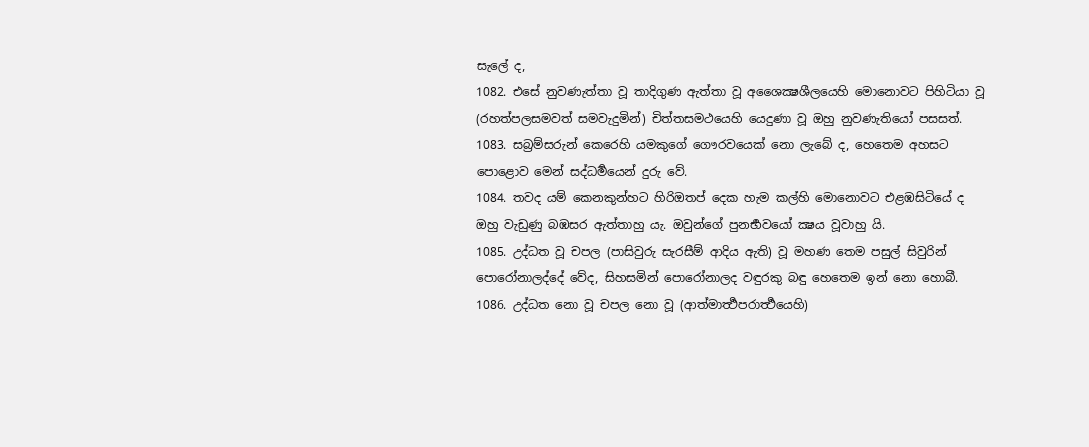සැලේ ද,
1082. එසේ නුවණැත්තා වූ තාදිගුණ ඇත්තා වූ අශෛක්‍ෂශීලයෙහි මොනොවට පිහිටියා වූ (රහත්පලසමවත් සමවැදුමින්) චිත්තසමථයෙහි යෙදුණා වූ ඔහු නුවණැතියෝ පසසත්.
1083. සබ්‍රම්සරුන් කෙරෙහි යමකුගේ ගෞරවයෙක් නො ලැබේ ද, හෙතෙම අහසට පොළොව මෙන් සද්ධර්‍මයෙන් දුරු වේ.
1084. තවද යම් කෙනකුන්හට හිරිඔතප් දෙක හැම කල්හි මොනොවට එළඹසිටියේ ද ඔහු වැඩුණු බඹසර ඇත්තාහු යැ. ඔවුන්ගේ පුනර්‍භවයෝ ක්‍ෂය වූවාහු යි.
1085. උද්ධත වූ චපල (පාසිවුරු සැරසීම් ආදිය ඇති) වූ මහණ තෙම පසුල් සිවුරින් පොරෝනාලද්දේ වේද, සිහසමින් පොරෝනාලද වඳුරකු බඳු හෙතෙම ඉන් නො හොබී.
1086. උද්ධත නො වූ චපල නො වූ (ආත්මාර්‍ත්‍ථපරාර්‍ත්‍ථයෙහි)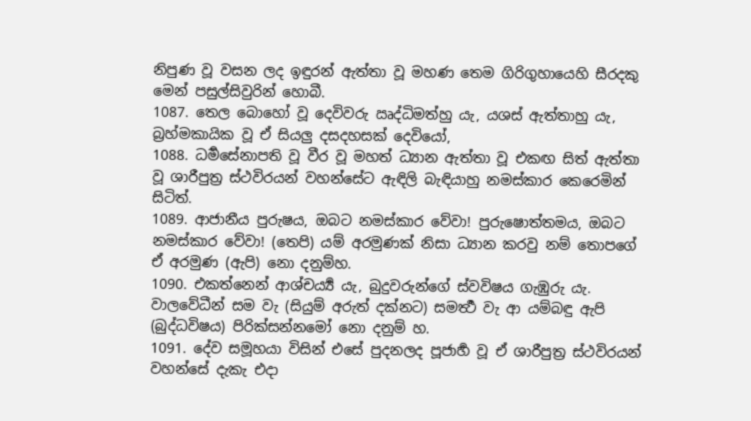නිපුණ වූ වසන ලද ඉඳුරන් ඇත්තා වූ මහණ තෙම ගිරිගුහායෙහි සීරදකු මෙන් පසුල්සිවුරින් හොබී.
1087. තෙල බොහෝ වූ දෙවිවරු ඍද්ධිමත්හු යැ, යශස් ඇත්තාහු යැ, බ්‍රහ්මකායික වූ ඒ සියලු දසදහසක් දෙවියෝ,
1088. ධර්‍මසේනාපති වූ වීර වූ මහත් ධ්‍යාන ඇත්තා වූ එකඟ සිත් ඇත්තා වූ ශාරීපුත්‍ර ස්ථවිරයන් වහන්සේට ඇඳිලි බැඳියාහු නමස්කාර කෙරෙමින් සිටිත්.
1089. ආජානීය පුරුෂය, ඔබට නමස්කාර වේවා! පුරුෂොත්තමය, ඔබට නමස්කාර වේවා! (තෙපි) යම් අරමුණක් නිසා ධ්‍යාන කරවු නම් තොපගේ ඒ අරමුණ (ඇපි) නො දනුම්හ.
1090. එකත්නෙන් ආශ්චර්‍ය්‍ය යැ, බුදුවරුන්ගේ ස්වවිෂය ගැඹුරු යැ. වාලවේධීන් සම වැ (සියුම් අරුත් දක්නට) සමර්‍ත්‍ථ වැ ආ යම්බඳු ඇපි (බුද්ධවිෂය) පිරික්සන්නමෝ නො දනුම් හ.
1091. දේව සමූහයා විසින් එසේ පුදනලද පූජාර්‍හ වූ ඒ ශාරීපුත්‍ර ස්ථවිරයන් වහන්සේ දැකැ එදා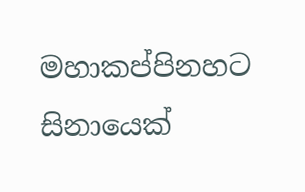මහාකප්පිනහට සිනායෙක්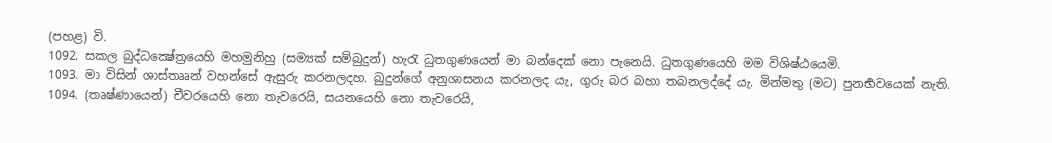(පහළ) වි.
1092. සකල බුද්ධක්‍ෂේත්‍රයෙහි මහමුනිහු (සම්‍යක් සම්බුදුන්) හැරැ ධුතගුණයෙන් මා බන්දෙක් නො පැනෙයි. ධුතගුණයෙහි මම විශිෂ්ඨයෙමි.
1093. මා විසින් ශාස්තෲන් වහන්සේ ඇසුරු කරනලදහ. බුදුන්ගේ අනුශාසනය කරනලද යැ, ගුරු බර බහා තබනලද්දේ යැ. මින්මතු (මට) පුනර්‍භවයෙක් නැති.
1094. (තෘෂ්ණායෙන්) චීවරයෙහි නො තැවරෙයි, සයනයෙහි නො තැවරෙයි,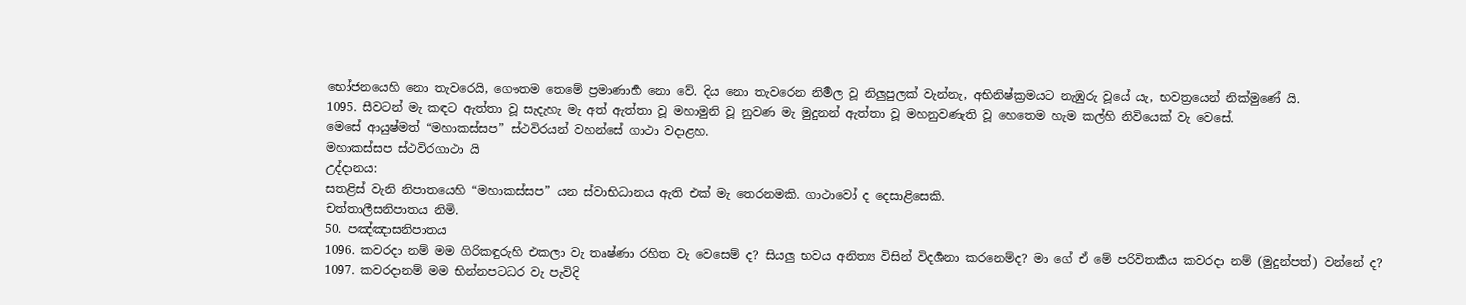භෝජනයෙහි නො තැවරෙයි, ගෞතම තෙමේ ප්‍රමාණාර්‍හ නො වේ. දිය නො තැවරෙන නිර්‍මල වූ නිලුපුලක් වැන්නැ, අභිනිෂ්ක්‍රමයට නැඹුරු වූයේ යැ, භවත්‍රයෙන් නික්මුණේ යි.
1095. සීවටන් මැ කඳට ඇත්තා වූ සැදැහැ මැ අත් ඇත්තා වූ මහාමුනි වූ නුවණ මැ මුදුනන් ඇත්තා වූ මහනුවණැති වූ හෙතෙම හැම කල්හි නිවියෙක් වැ වෙසේ.
මෙසේ ආයුෂ්මත් “මහාකස්සප” ස්ථවිරයන් වහන්සේ ගාථා වදාළහ.
මහාකස්සප ස්ථවිරගාථා යි
උද්දානය:
සතළිස් වැනි නිපාතයෙහි “මහාකස්සප” යන ස්වාභිධානය ඇති එක් මැ තෙරනමකි. ගාථාවෝ ද දෙසාළිසෙකි.
චත්තාලීසනිපාතය නිමි.
50. පඤ්ඤාසනිපාතය
1096. කවරදා නම් මම ගිරිකඳුරුහි එකලා වැ තෘෂ්ණා රහිත වැ වෙසෙම් ද? සියලු භවය අනිත්‍ය විසින් විදර්‍ශනා කරනෙම්ද? මා ගේ ඒ මේ පරිවිතර්‍කය කවරදා නම් (මුදුන්පත්) වන්නේ ද?
1097. කවරදානම් මම භින්නපටධර වැ පැවිදි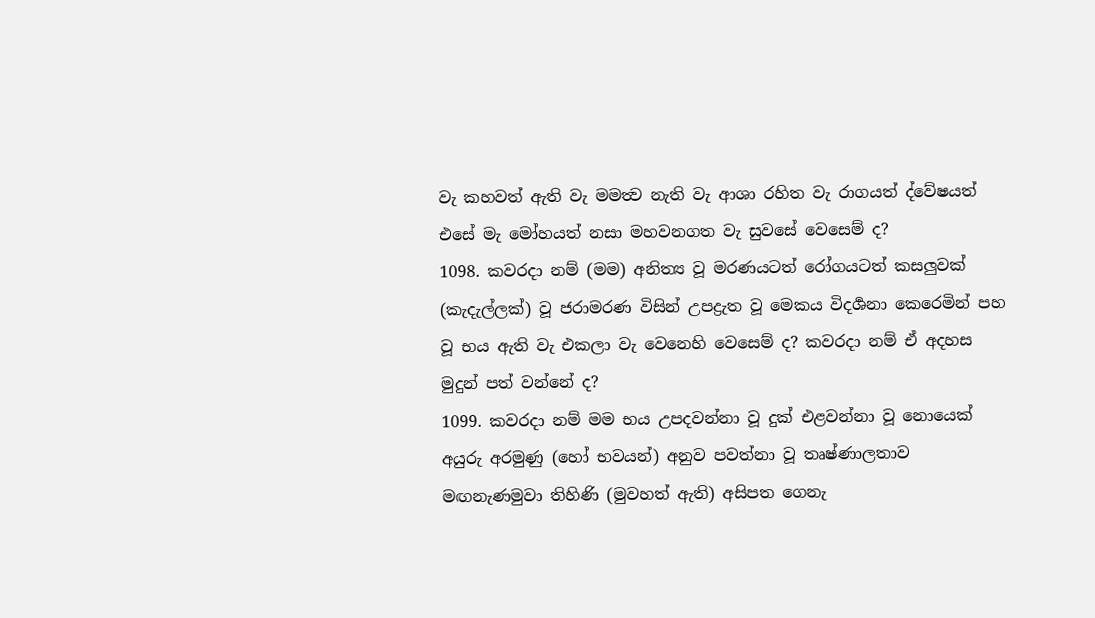වැ කහවත් ඇති වැ මමත්‍ව නැති වැ ආශා රහිත වැ රාගයත් ද්වේෂයත් එසේ මැ මෝහයත් නසා මහවනගත වැ සුවසේ වෙසෙම් ද?
1098. කවරදා නම් (මම) අනිත්‍ය වූ මරණයටත් රෝගයටත් කසලුවක් (කැදැල්ලක්) වූ ජරාමරණ විසින් උපද්‍රැත වූ මෙකය විදර්‍ශනා කෙරෙමින් පහ වූ භය ඇති වැ එකලා වැ වෙනෙහි වෙසෙම් ද? කවරදා නම් ඒ අදහස මුදුන් පත් වන්නේ ද?
1099. කවරදා නම් මම භය උපදවන්නා වූ දුක් එළවන්නා වූ නොයෙක් අයුරු අරමුණු (හෝ භවයන්) අනුව පවත්නා වූ තෘෂ්ණාලතාව මඟනැණමුවා තිහිණි (මුවහත් ඇති) අසිපත ගෙනැ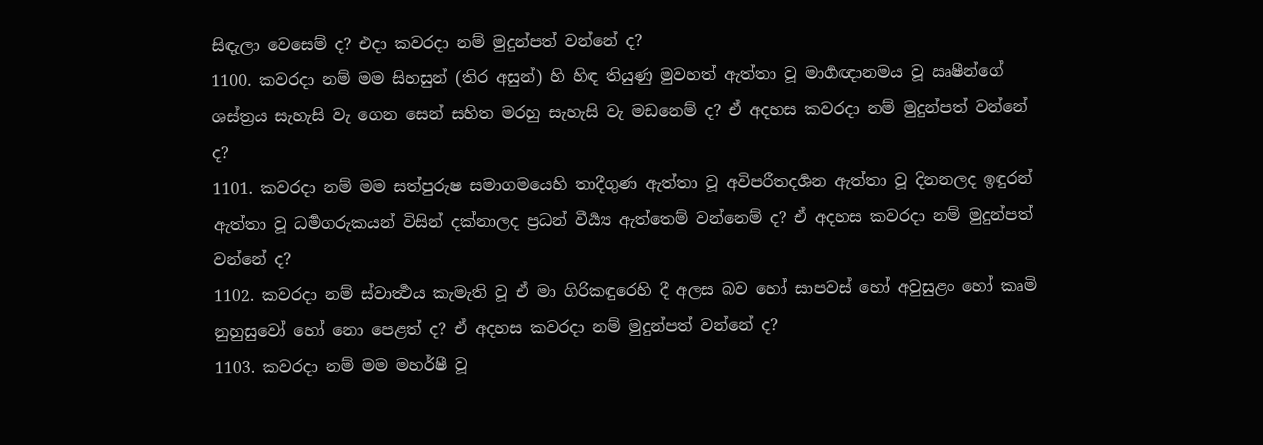සිඳැලා වෙසෙම් ද? එදා කවරදා නම් මුදුන්පත් වන්නේ ද?
1100. කවරදා නම් මම සිහසුන් (තිර අසුන්) හි හිඳ තියුණු මුවහත් ඇත්තා වූ මාර්‍ගඥානමය වූ ඍෂීන්ගේ ශස්ත්‍රය සැහැසි වැ ගෙන සෙන් සහිත මරහු සැහැසි වැ මඩනෙම් ද? ඒ අදහස කවරදා නම් මුදුන්පත් වන්නේ ද?
1101. කවරදා නම් මම සත්පුරුෂ සමාගමයෙහි තාදීගුණ ඇත්තා වූ අවිපරීතදර්‍ශන ඇත්තා වූ දිනනලද ඉඳුරන් ඇත්තා වූ ධර්‍මගරුකයන් විසින් දක්නාලද ප්‍රධන් වීර්‍ය්‍ය ඇත්තෙම් වන්නෙම් ද? ඒ අදහස කවරදා නම් මුදුන්පත් වන්නේ ද?
1102. කවරදා නම් ස්වාර්‍ත්‍ථය කැමැති වූ ඒ මා ගිරිකඳුරෙහි දී අලස බව හෝ සාපවස් හෝ අවුසුළං හෝ කෘමි නුහුසුවෝ හෝ නො පෙළත් ද? ඒ අදහස කවරදා නම් මුදුන්පත් වන්නේ ද?
1103. කවරදා නම් මම මහර්ෂී වූ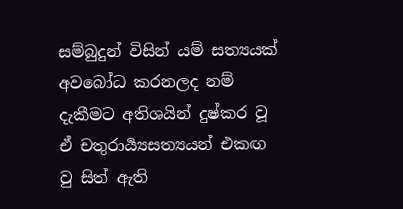සම්බුදුන් විසින් යම් සත්‍යයක් අවබෝධ කරනලද නම් දැකීමට අතිශයින් දුෂ්කර වූ ඒ චතුරාර්‍ය්‍යසත්‍යයන් එකඟ වු සිත් ඇති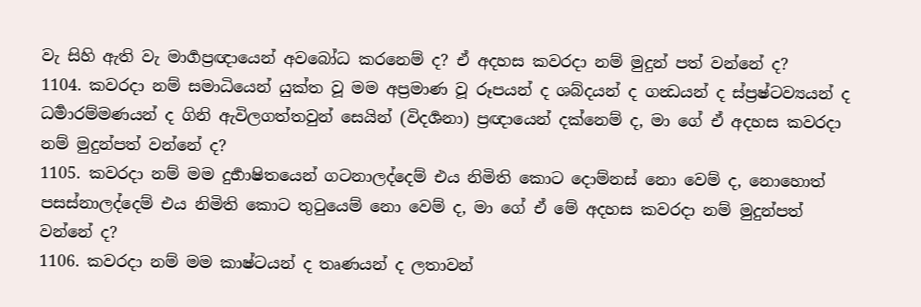වැ සිහි ඇති වැ මාර්‍ගප්‍රඥායෙන් අවබෝධ කරනෙම් ද? ඒ අදහස කවරදා නම් මුදුන් පත් වන්නේ ද?
1104. කවරදා නම් සමාධියෙන් යුක්ත වූ මම අප්‍රමාණ වූ රූපයන් ද ශබ්දයන් ද ගන්‍ධයන් ද ස්ප්‍රෂ්ටව්‍යයන් ද ධර්‍මාරම්මණයන් ද ගිනි ඇවිලගත්තවුන් සෙයින් (විදර්‍ශනා) ප්‍රඥායෙන් දක්නෙම් ද, මා ගේ ඒ අදහස කවරදා නම් මුදුන්පත් වන්නේ ද?
1105. කවරදා නම් මම දුර්‍භාෂිතයෙන් ගටනාලද්දෙම් එය නිමිති කොට දොම්නස් නො වෙම් ද, නොහොත් පසස්නාලද්දෙම් එය නිමිති කොට තුටුයෙම් නො වෙම් ද, මා ගේ ඒ මේ අදහස කවරදා නම් මුදුන්පත් වන්නේ ද?
1106. කවරදා නම් මම කාෂ්ටයන් ද තෘණයන් ද ලතාවන්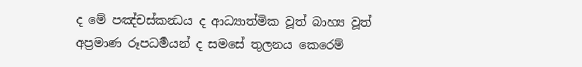ද මේ පඤ්චස්කන්‍ධය ද ආධ්‍යාත්මික වූත් බාහ්‍ය වූත් අප්‍රමාණ රූපධර්‍මයන් ද සමසේ තුලනය කෙරෙම්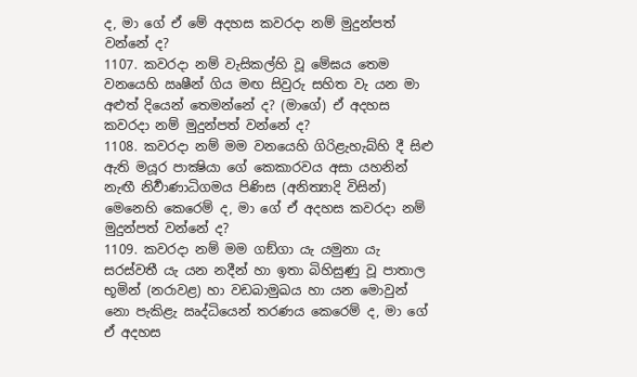ද, මා ගේ ඒ මේ අදහස කවරදා නම් මුදුන්පත් වන්නේ ද?
1107. කවරදා නම් වැසිකල්හි වූ මේඝය තෙම වනයෙහි ඍෂීන් ගිය මඟ සිවුරු සහිත වැ යන මා අළුත් දියෙන් තෙමන්නේ ද? (මාගේ) ඒ අදහස කවරදා නම් මුදුන්පත් වන්නේ ද?
1108. කවරදා නම් මම වනයෙහි ගිරිළැහැබ්හි දී සිළු ඇති මයූර පාක්‍ෂියා ගේ කෙකාරවය අසා යහනින් නැඟී නිර්‍වාණාධිගමය පිණිස (අනිත්‍යාදි විසින්) මෙනෙහි කෙරෙම් ද, මා ගේ ඒ අදහස කවරදා නම් මුදුන්පත් වන්නේ ද?
1109. කවරදා නම් මම ගඞ්ගා යැ යමුනා යැ සරස්වතී යැ යන නදීන් හා ඉතා බිහිසුණු වූ පාතාල භූමින් (නරාවළ) හා වඩබාමුඛය හා යන මොවුන් නො පැකිළැ ඍද්ධියෙන් තරණය කෙරෙම් ද, මා ගේ ඒ අදහස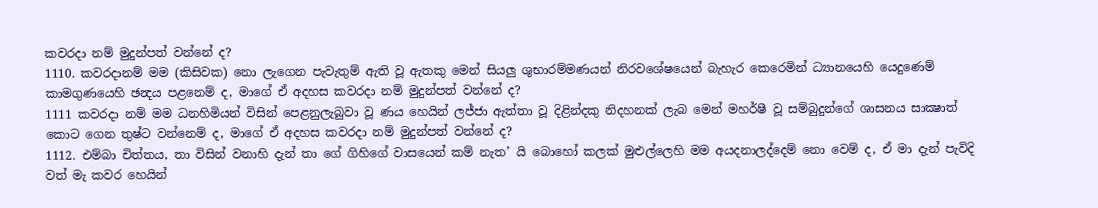කවරදා නම් මුදුන්පත් වන්නේ ද?
1110. කවරදානම් මම (කිසිවක) නො ලැගෙන පැවැතුම් ඇති වූ ඇතකු මෙන් සියලු ශුභාරම්මණයන් නිරවශේෂයෙන් බැහැර කෙරෙමින් ධ්‍යානයෙහි යෙදුණෙම් කාමගුණයෙහි ඡන්‍දය පළනෙම් ද, මාගේ ඒ අදහස කවරදා නම් මුදුන්පත් වන්නේ ද?
1111 කවරදා නම් මම ධනහිමියන් විසින් පෙළනුලැබුවා වූ ණය හෙයින් ලජ්ජා ඇත්තා වූ දිළින්දකු නිදහනක් ලැබ මෙන් මහර්ෂී වූ සම්බුදුන්ගේ ශාසනය සාක්‍ෂාත් කොට ගෙන තුෂ්ට වන්නෙම් ද, මාගේ ඒ අදහස කවරදා නම් මුදුන්පත් වන්නේ ද?
1112. එම්බා චිත්තය, තා විසින් වනාහි දැන් තා ගේ ගිහිගේ වාසයෙන් කම් නැත’ යි බොහෝ කලක් මුළුල්ලෙහි මම අයදනාලද්දෙම් නො වෙම් ද, ඒ මා දැන් පැවිදි වත් මැ කවර හෙයින්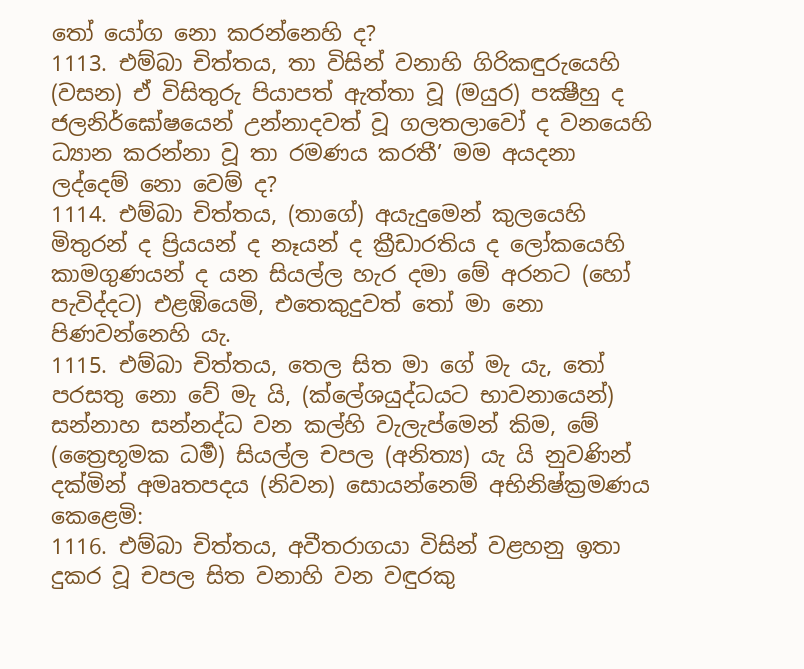තෝ යෝග නො කරන්නෙහි ද?
1113. එම්බා චිත්තය, තා විසින් වනාහි ගිරිකඳුරුයෙහි (වසන) ඒ විසිතුරු පියාපත් ඇත්තා වූ (මයුර) පක්‍ෂීහු ද ජලනිර්ඝෝෂයෙන් උන්නාදවත් වූ ගලතලාවෝ ද වනයෙහි ධ්‍යාන කරන්නා වූ තා රමණය කරතී’ මම අයදනා ලද්දෙම් නො වෙම් ද?
1114. එම්බා චිත්තය, (තාගේ) අයැදුමෙන් කුලයෙහි මිතුරන් ද ප්‍රියයන් ද නෑයන් ද ක්‍රීඩාරතිය ද ලෝකයෙහි කාමගුණයන් ද යන සියල්ල හැර දමා මේ අරනට (හෝ පැවිද්දට) එළඹියෙමි, එතෙකුදුවත් තෝ මා නො පිණවන්නෙහි යැ.
1115. එම්බා චිත්තය, තෙල සිත මා ගේ මැ යැ, තෝ පරසතු නො වේ මැ යි, (ක්ලේශයුද්ධයට භාවනායෙන්) සන්නාහ සන්නද්ධ වන කල්හි වැලැප්මෙන් කිම, මේ (ත්‍රෛභූමක ධර්‍ම) සියල්ල චපල (අනිත්‍ය) යැ යි නුවණින් දක්මින් අමෘතපදය (නිවන) සොයන්නෙම් අභිනිෂ්ක්‍රමණය කෙළෙමි:
1116. එම්බා චිත්තය, අවීතරාගයා විසින් වළහනු ඉතා දුකර වූ චපල සිත වනාහි වන වඳුරකු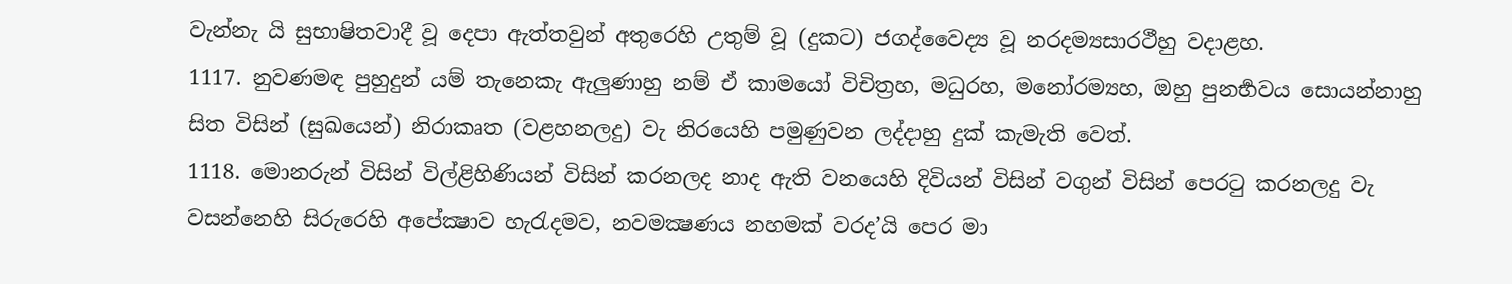වැන්නැ යි සුභාෂිතවාදී වූ දෙපා ඇත්තවුන් අතුරෙහි උතුම් වූ (දුකට) ජගද්වෛද්‍ය වූ නරදම්‍යසාරථීහු වදාළහ.
1117. නුවණමඳ පුහුදුන් යම් තැනෙකැ ඇලුණාහු නම් ඒ කාමයෝ විචිත්‍රහ, මධුරහ, මනෝරම්‍යහ, ඔහු පුනර්‍භවය සොයන්නාහු සිත විසින් (සුඛයෙන්) නිරාකෘත (වළහනලදු) වැ නිරයෙහි පමුණුවන ලද්දාහු දුක් කැමැති වෙත්.
1118. මොනරුන් විසින් විල්ළිහිණියන් විසින් කරනලද නාද ඇති වනයෙහි දිවියන් විසින් වගුන් විසින් පෙරටු කරනලදු වැ වසන්නෙහි සිරුරෙහි අපේක්‍ෂාව හැරැදමව, නවමක්‍ෂණය නහමක් වරද’යි පෙර මා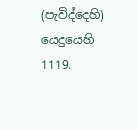(පැවිද්දෙහි) යෙදුයෙහි
1119.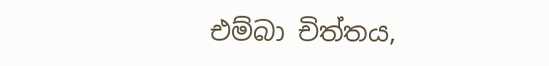එම්බා චිත්තය,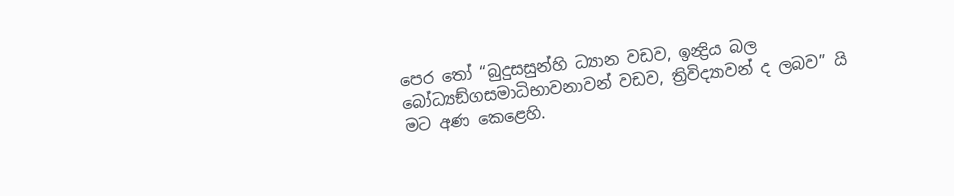පෙර තෝ “බුදුසසුන්හි ධ්‍යාන වඩව, ඉන්‍ද්‍රිය බල බෝධ්‍යඞ්ගසමාධිභාවනාවන් වඩව, ත්‍රිවිද්‍යාවන් ද ලබව” යි මට අණ කෙළෙහි.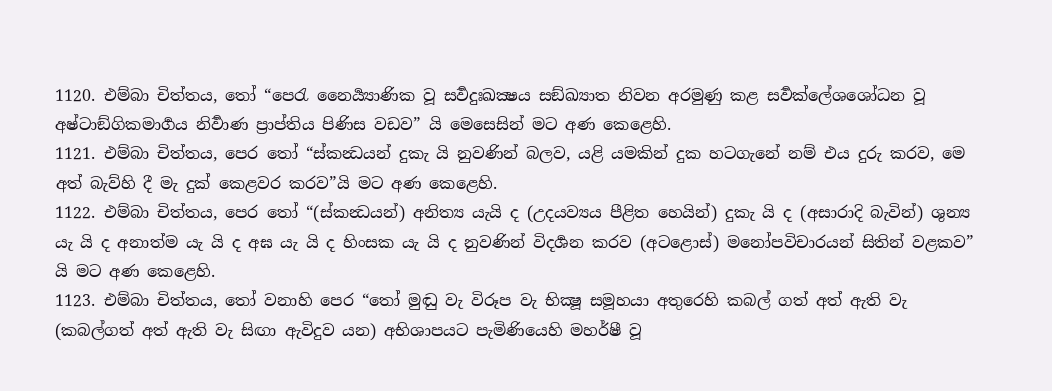1120. එම්බා චිත්තය, තෝ “පෙරැ නෛර්‍ය්‍යාණික වූ සර්‍වදුඃඛක්‍ෂය සඞ්ඛ්‍යාත නිවන අරමුණු කළ සර්‍වක්ලේශශෝධන වූ අෂ්ටාඞ්ගිකමාර්‍ගය නිර්‍වාණ ප්‍රාප්තිය පිණිස වඩව” යි මෙසෙසින් මට අණ කෙළෙහි.
1121. එම්බා චිත්තය, පෙර තෝ “ස්කන්‍ධයන් දුකැ යි නුවණින් බලව, යළි යමකින් දුක හටගැනේ නම් එය දුරු කරව, මෙ අත් බැව්හි දී මැ දුක් කෙළවර කරව”යි මට අණ කෙළෙහි.
1122. එම්බා චිත්තය, පෙර තෝ “(ස්කන්‍ධයන්) අනිත්‍ය යැයි ද (උදයව්‍යය පීළිත හෙයින්) දුකැ යි ද (අසාරාදි බැවින්) ශුන්‍ය යැ යි ද අනාත්ම යැ යි ද අඝ යැ යි ද හිංසක යැ යි ද නුවණින් විදර්‍ශන කරව (අටළොස්) මනෝපවිචාරයන් සිතින් වළකව” යි මට අණ කෙළෙහි.
1123. එම්බා චිත්තය, තෝ වනාහි පෙර “තෝ මුඬු වැ විරූප වැ භික්‍ෂූ සමූහයා අතුරෙහි කබල් ගත් අත් ඇති වැ (කබල්ගත් අත් ඇති වැ සිඟා ඇවිදුව යන) අභිශාපයට පැමිණියෙහි මහර්ෂී වූ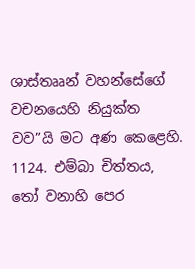ශාස්තෲන් වහන්සේගේ වචනයෙහි නියුක්ත වව”යි මට අණ කෙළෙහි.
1124. එම්බා චිත්තය, තෝ වනාහි පෙර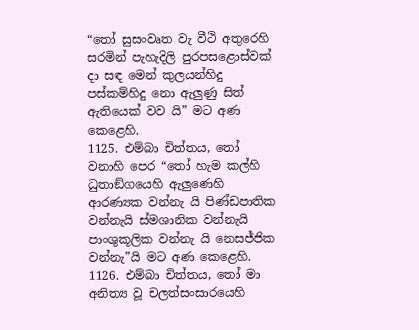“තෝ සුසංවෘත වැ වීථි අතුරෙහි සරමින් පැහැදිලි පුරපසළොස්වක් දා සඳ මෙන් කුලයන්හිදු පස්කම්හිදු නො ඇලුණු සිත් ඇතියෙක් වව යි” මට අණ කෙළෙහි.
1125. එම්බා චිත්තය, තෝ වනාහි පෙර “තෝ හැම කල්හි ධුතාඞ්ගයෙහි ඇලුණෙහි ආරණ්‍යක වන්නැ යි පිණ්ඩපාතික වන්නැයි ස්මශානික වන්නැයි පාංශුකූලික වන්නැ යි නෙසජ්ජික වන්නැ”යි මට අණ කෙළෙහි.
1126. එම්බා චිත්තය, තෝ මා අනිත්‍ය වූ චලත්සංසාරයෙහි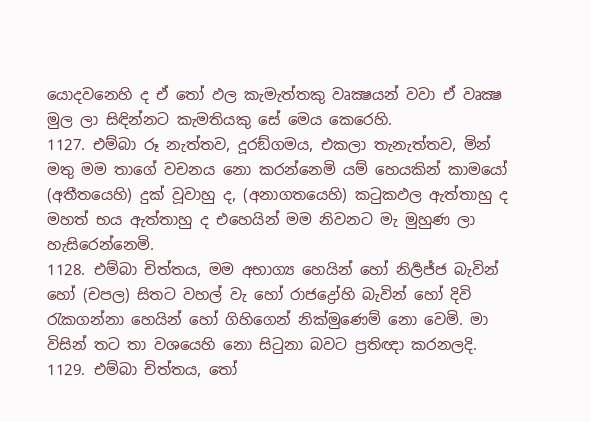යොදවනෙහි ද ඒ තෝ ඵල කැමැත්තකු වෘක්‍ෂයන් වවා ඒ වෘක්‍ෂ මුල ලා සිඳින්නට කැමතියකු සේ මෙය කෙරෙහි.
1127. එම්බා රූ නැත්තව, දූරඞ්ගමය, එකලා තැනැත්තව, මින් මතු මම තාගේ වචනය නො කරන්නෙමි යම් හෙයකින් කාමයෝ (අතීතයෙහි) දුක් වූවාහු ද, (අනාගතයෙහි) කටුකඵල ඇත්තාහු ද මහත් භය ඇත්තාහු ද එහෙයින් මම නිවනට මැ මුහුණ ලා හැසිරෙන්නෙමි.
1128. එම්බා චිත්තය, මම අභාග්‍ය හෙයින් හෝ නිර්‍ලජ්ජ බැවින් හෝ (චපල) සිතට වහල් වැ හෝ රාජද්‍රෝහි බැවින් හෝ දිවි රැකගන්නා හෙයින් හෝ ගිහිගෙන් නික්මුණෙම් නො වෙමි. මා විසින් තට තා වශයෙහි නො සිටුනා බවට ප්‍රතිඥා කරනලදි.
1129. එම්බා චිත්තය, තෝ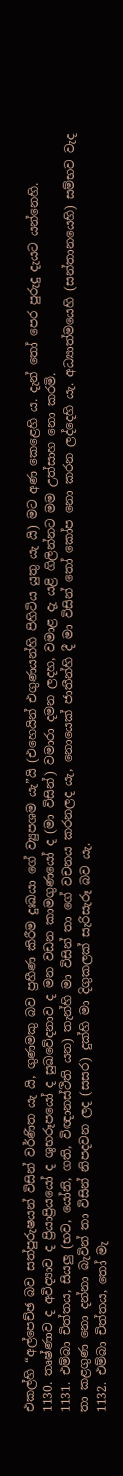එකල්හි “අල්පෙච්ඡ බව සත්පුරුෂයන් විසින් වර්ණිත යැ යි, ගුණමකු බව ප්‍රහීණ කිරීම දුඃඛයා ගේ ව්‍යුපශම යැ”යි (එහෙයින් එගුණයන්හි පිහිටිය යුතු යැ යි) මට අණ කෙළෙහි ය. දැන් තෝ පෙර පුරුදු දැයට යන්නෙහි.
1130. තෘෂ්ණාව ද අවිද්‍යාව ද ප්‍රියාප්‍රියයෝ ද ශුභරූපයෝ ද සුඛවේදනාව ද මන වඩන කාමගුණයෝ ද (මා විසින්) වමාරා දමන ලදහ, වමාළ දැ යළි ගිලින්නට මම උත්සාහ නො කරමි.
1131. එම්බා චිත්තය, සියලු (භව, යෝනි, ගති, විඥානස්ථිති යන) තැන්හි මා විසින් තා ගේ වචනය කරනලද යැ, නොයෙක් ජාතීන්හි දී මා විසින් තෝ කෝප නො කරන ලද්දෙහි යැ. අධ්‍යාත්මයෙහි (සන්තානයෙහි) සම්භව වැද තා කළගුණ නො දන්නා බැවින් තා විසින් නිපදවන ලද (සසර) දුක්හි මා දිගුකලක් සැරිසැරූ බව යැ.
1132. එම්බා චිත්තය, තෝ මැ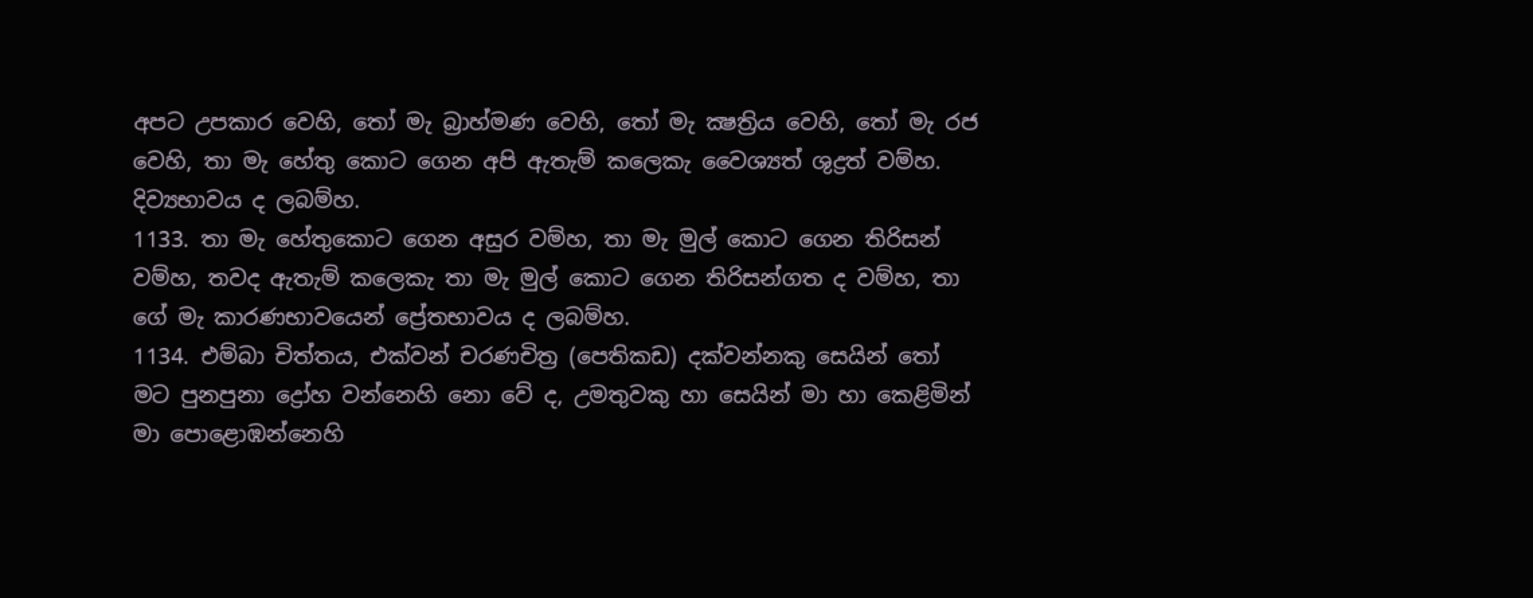අපට උපකාර වෙහි, තෝ මැ බ්‍රාහ්මණ වෙහි, තෝ මැ ක්‍ෂත්‍රිය වෙහි, තෝ මැ රජ වෙහි, තා මැ හේතු කොට ගෙන අපි ඇතැම් කලෙකැ වෛශ්‍යත් ශුද්‍රත් වම්හ. දිව්‍යභාවය ද ලබම්හ.
1133. තා මැ හේතුකොට ගෙන අසුර වම්හ, තා මැ මුල් කොට ගෙන තිරිසන් වම්හ, තවද ඇතැම් කලෙකැ තා මැ මුල් කොට ගෙන තිරිසන්ගත ද වම්හ, තා ගේ මැ කාරණභාවයෙන් ප්‍රේතභාවය ද ලබම්හ.
1134. එම්බා චිත්තය, එක්වන් චරණචිත්‍ර (පෙතිකඩ) දක්වන්නකු සෙයින් තෝ මට පුනපුනා ද්‍රෝහ වන්නෙහි නො වේ ද, උමතුවකු හා සෙයින් මා හා කෙළිමින් මා පොළොඹන්නෙහි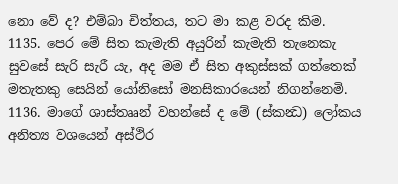නො වේ ද? එම්බා චිත්තය, තට මා කළ වරද කිම.
1135. පෙර මේ සිත කැමැති අයුරින් කැමැති තැනෙකැ සුවසේ සැරි සැරී යැ, අද මම ඒ සිත අකුස්සක් ගත්තෙක් මතැතකු සෙයින් යෝනිසෝ මනසිකාරයෙන් නිගන්නෙමි.
1136. මාගේ ශාස්තෲන් වහන්සේ ද මේ (ස්කන්‍ධ) ලෝකය අනිත්‍ය වශයෙන් අස්ථිර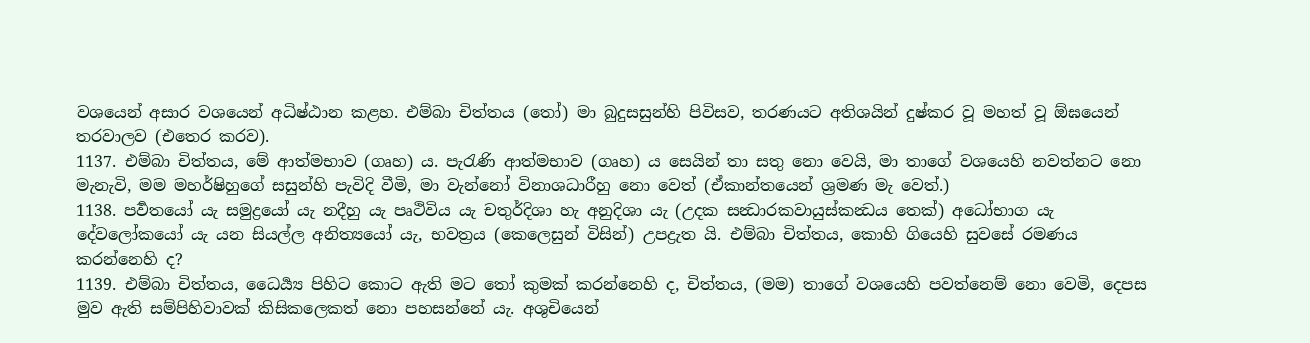වශයෙන් අසාර වශයෙන් අධිෂ්ඨාන කළහ. එම්බා චිත්තය (තෝ) මා බුදුසසුන්හි පිවිසව, තරණයට අතිශයින් දුෂ්කර වූ මහත් වූ ඕඝයෙන් තරවාලව (එතෙර කරව).
1137. එම්බා චිත්තය, මේ ආත්මභාව (ගෘහ) ය. පැරැණි ආත්මභාව (ගෘහ) ය සෙයින් තා සතු නො වෙයි, මා තාගේ වශයෙහි නවත්නට නො මැනැවි, මම මහර්ෂිහුගේ සසුන්හි පැවිදි වීමි, මා වැන්නෝ විනාශධාරීහු නො වෙත් (ඒකාන්තයෙන් ශ්‍රමණ මැ වෙත්.)
1138. පර්‍වතයෝ යැ සමුද්‍රයෝ යැ නදීහු යැ පෘථිවිය යැ චතුර්දිශා හැ අනුදිශා යැ (උදක සන්‍ධාරකවායුස්කන්‍ධය තෙක්) අධෝභාග යැ දේවලෝකයෝ යැ යන සියල්ල අනිත්‍යයෝ යැ, භවත්‍රය (කෙලෙසුන් විසින්) උපද්‍රැත යි. එම්බා චිත්තය, කොහි ගියෙහි සුවසේ රමණය කරන්නෙහි ද?
1139. එම්බා චිත්තය, ධෛර්‍ය්‍ය පිහිට කොට ඇති මට තෝ කුමක් කරන්නෙහි ද, චිත්තය, (මම) තාගේ වශයෙහි පවත්නෙම් නො වෙමි, දෙපස මුව ඇති සම්පිහිවාවක් කිසිකලෙකත් නො පහසන්නේ යැ. අශුචියෙන්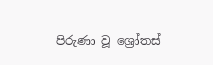පිරුණා වූ ශ්‍රෝතස්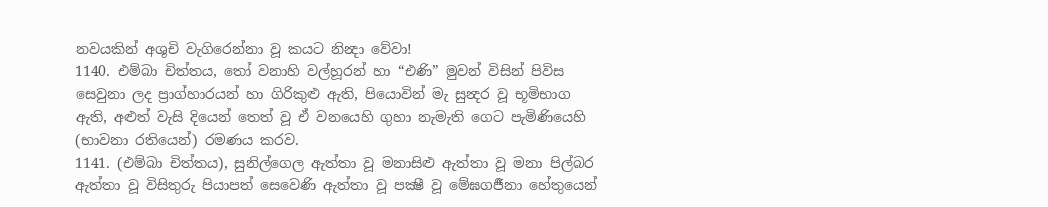නවයකින් අශුචි වැගිරෙන්නා වූ කයට නින්‍දා වේවා!
1140. එම්බා චිත්තය, තෝ වනාහි වල්හූරන් හා “එණි” මුවන් විසින් පිවිස සෙවුනා ලද ප්‍රාග්හාරයන් හා ගිරිකුළු ඇති, පියොවින් මැ සුන්‍දර වූ භූමිභාග ඇති, අළුත් වැසි දියෙන් තෙත් වූ ඒ වනයෙහි ගුහා නැමැති ගෙට පැමිණියෙහි (භාවනා රතියෙන්) රමණය කරව.
1141. (එම්බා චිත්තය), සුනිල්ගෙල ඇත්තා වූ මනාසිළු ඇත්තා වූ මනා පිල්බර ඇත්තා වූ විසිතුරු පියාපත් සෙවෙණි ඇත්තා වූ පක්‍ෂී වූ මේඝගර්‍ජනා හේතුයෙන්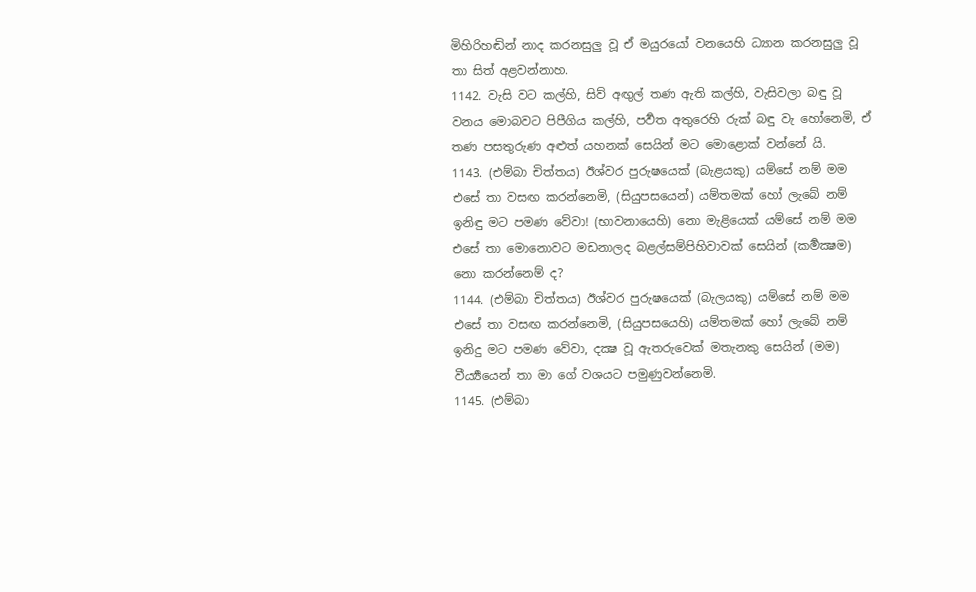මිහිරිහඬින් නාද කරනසුලු වූ ඒ මයුරයෝ වනයෙහි ධ්‍යාන කරනසුලු වූ තා සිත් අළවන්නාහ.
1142. වැසි වට කල්හි, සිව් අඟුල් තණ ඇති කල්හි, වැසිවලා බඳු වූ වනය මොබවට පිපීගිය කල්හි, පර්‍වත අතුරෙහි රුක් බඳු වැ හෝනෙමි, ඒ තණ පසතුරුණ අළුත් යහනක් සෙයින් මට මොළොක් වන්නේ යි.
1143. (එම්බා චිත්තය) ඊශ්වර පුරුෂයෙක් (බැළයකු) යම්සේ නම් මම එසේ තා වසඟ කරන්නෙමි, (සියුපසයෙන්) යම්තමක් හෝ ලැබේ නම් ඉනිඳු මට පමණ වේවා! (භාවනායෙහි) නො මැළියෙක් යම්සේ නම් මම එසේ තා මොනොවට මඩනාලද බළල්සම්පිහිවාවක් සෙයින් (කර්‍මක්‍ෂම) නො කරන්නෙම් ද?
1144. (එම්බා චිත්තය) ඊශ්වර පුරුෂයෙක් (බැලයකු) යම්සේ නම් මම එසේ තා වසඟ කරන්නෙමි, (සියුපසයෙහි) යම්තමක් හෝ ලැබේ නම් ඉනිදු මට පමණ වේවා, දක්‍ෂ වූ ඇතරුවෙක් මතැනකු සෙයින් (මම) වීර්‍ය්‍යයෙන් තා මා ගේ වශයට පමුණුවන්නෙමි.
1145. (එම්බා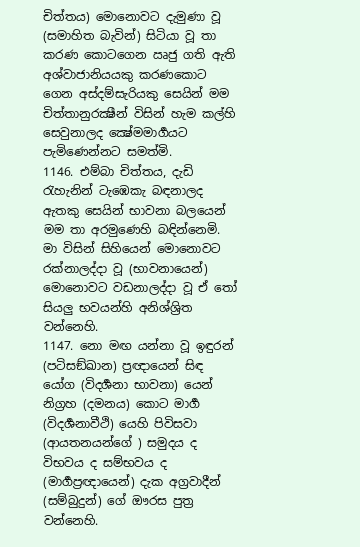චිත්තය) මොනොවට දැමුණා වූ (සමාහිත බැවින්) සිටියා වූ තා කරණ කොටගෙන ඍජු ගති ඇති අශ්වාජානියයකු කරණකොට ගෙන අස්දම්සැරියකු සෙයින් මම චිත්තානුරක්‍ෂීන් විසින් හැම කල්හි සෙවුනාලද ක්‍ෂේමමාර්‍ගයට පැමිණෙන්නට සමත්මි.
1146. එම්බා චිත්තය, දැඩි රැහැනින් ටැඹෙකැ බඳනාලද ඇතකු සෙයින් භාවනා බලයෙන් මම තා අරමුණෙහි බඳින්නෙමි. මා විසින් සිහියෙන් මොනොවට රක්නාලද්දා වූ (භාවනායෙන්) මොනොවට වඩනාලද්දා වූ ඒ තෝ සියලු භවයන්හි අනිශ්ශ්‍රිත වන්නෙහි.
1147. නො මඟ යන්නා වූ ඉඳුරන් (පටිසඞ්ඛාන) ප්‍රඥායෙන් සිඳ යෝග (විදර්‍ශනා භාවනා) යෙන් නිග්‍රහ (දමනය) කොට මාර්‍ග (විදර්‍ශනාවීථි) යෙහි පිවිසවා (ආයතනයන්ගේ ) සමුදය ද විභවය ද සම්භවය ද (මාර්‍ගප්‍රඥායෙන්) දැක අග්‍රවාදීන් (සම්බුදුන්) ගේ ඖරස පුත්‍ර වන්නෙහි.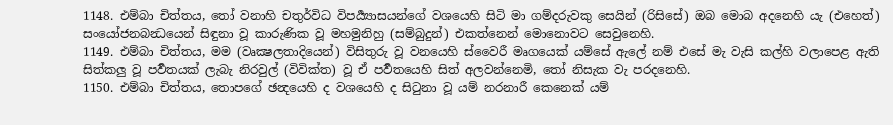1148. එම්බා චිත්තය, තෝ වනාහි චතුර්විධ විපර්‍ය්‍යාසයන්ගේ වශයෙහි සිටි මා ගම්දරුවකු සෙයින් (රිසිසේ) ඔබ මොබ අදනෙහි යැ (එහෙත්) සංයෝජනබන්‍ධයෙන් සිඳුනා වූ කාරුණික වූ මහමුනිහු (සම්බුදුන්) එකත්නෙන් මොනොවට සෙවුනෙහි.
1149. එම්බා චිත්තය, මම (වෘක්‍ෂලතාදියෙන්) විසිතුරු වූ වනයෙහි ස්වෛරී මෘගයෙක් යම්සේ ඇලේ නම් එසේ මැ වැසි කල්හි වලාපෙළ ඇති සිත්කලු වූ පර්‍වතයක් ලැබැ නිරවුල් (විවික්ත) වූ ඒ පර්‍වතයෙහි සිත් අලවන්නෙමි, තෝ නිසැක වැ පරදනෙහි.
1150. එම්බා චිත්තය, තොපගේ ඡන්‍දයෙහි ද වශයෙහි ද සිටුනා වූ යම් නරනාරී කෙනෙක් යම්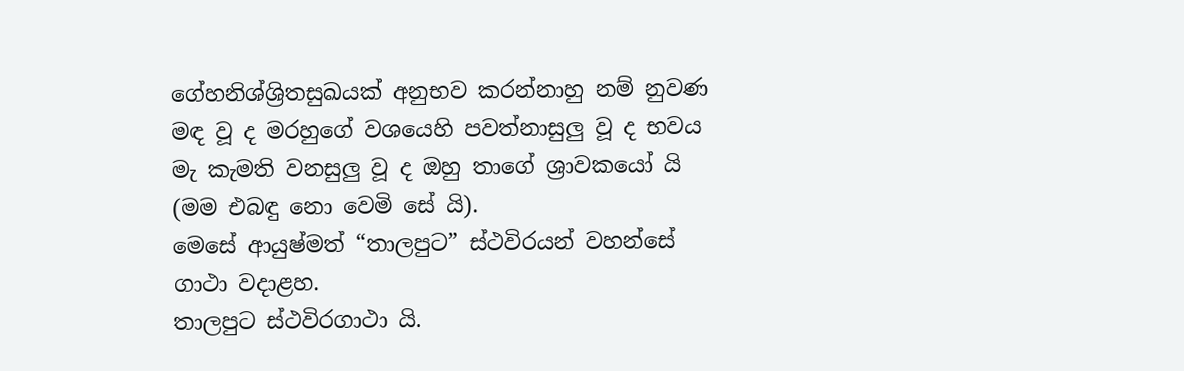ගේහනිශ්ශ්‍රිතසුඛයක් අනුභව කරන්නාහු නම් නුවණ මඳ වූ ද මරහුගේ වශයෙහි පවත්නාසුලු වූ ද භවය මැ කැමති වනසුලු වූ ද ඔහු තාගේ ශ්‍රාවකයෝ යි (මම එබඳු නො වෙමි සේ යි).
මෙසේ ආයුෂ්මත් “තාලපුට” ස්ථවිරයන් වහන්සේ ගාථා වදාළහ.
තාලපුට ස්ථවිරගාථා යි.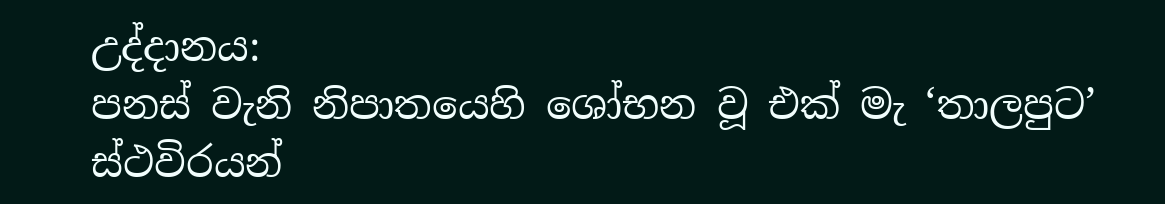උද්දානය:
පනස් වැනි නිපාතයෙහි ශෝභන වූ එක් මැ ‘තාලපුට’ ස්ථවිරයන්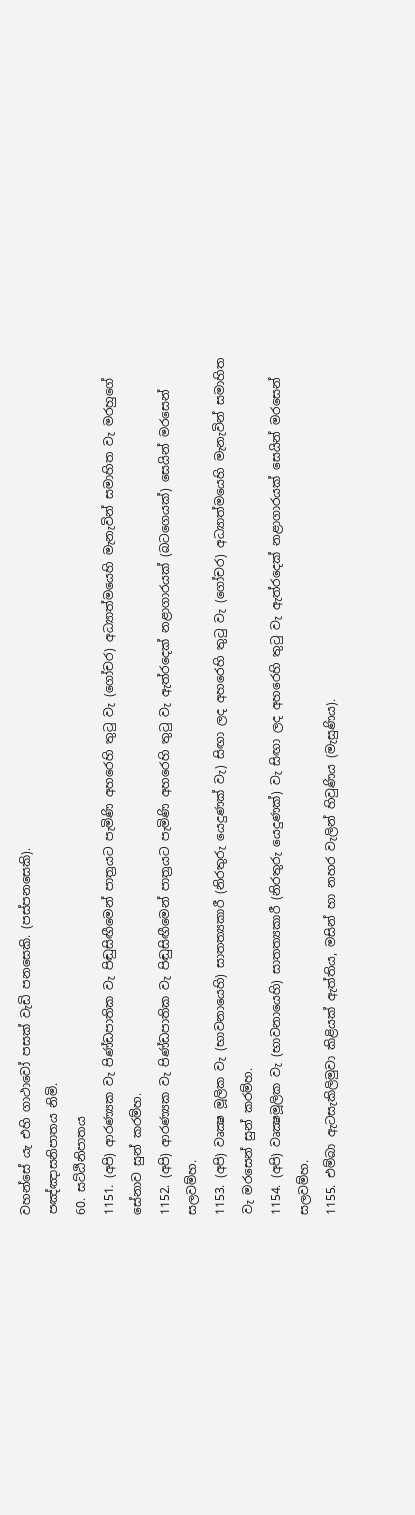වහන්සේ යැ එහි ගාථාවෝ පසක් වැඩි පනසෙකි. (පස්පනසෙකි).
පඤ්ඤාසනිපාතය නිමි.
60. සට්ඨිනිපාතය
1151. (අපි) ආරණ්‍යක වැ පිණ්ඩපාතික වැ පිඬුසිඟීමෙන් පාත්‍රයට පැමිණි අහරෙහි තුටු වැ (ගෝචර) අධ්‍යාත්මයෙහි මැනැවින් සමාහිත වැ මරහුගේ සේනාව සුන් කරම්හ.
1152. (අපි) ආරණ්‍යක වැ පිණ්ඩපාතික වැ පිඬුසිඟීමෙන් පාත්‍රයට පැමිණි අහරෙහි තුටු වැ ඇත්රදෙක් නළාගාරයක් (බටගෙයක්) සෙයින් මරසෙන් සලවම්හ.
1153. (අපි) වෘක්‍ෂ මූලික වැ (භාවනායෙහි) සාතත්‍යකාරී (නිරතුරු යෙදුණක් වැ) සිඟා ලද අහරෙහි තුටු වැ (ගෝචර) අධ්‍යාත්මයෙහි මැනැවින් සමාහිත වැ මරසෙන් සුන් කරම්හ.
1154. (අපි) වෘක්‍ෂමූලික වැ (භාවනායෙහි) සාතත්‍යකාරී (නිරතුරු යෙදුණක්) වැ සිඟා ලද අහරෙහි තුටු වැ ඇත්රදෙක් නළාගාරයක් සෙයින් මරසෙන් සලවම්හ.
1155. එම්බා ඇටසැකිලිමුවා කිළියක් ඇත්තිය, මසින් හා නහර වැලින් හිවුණිය (මැසුණිය).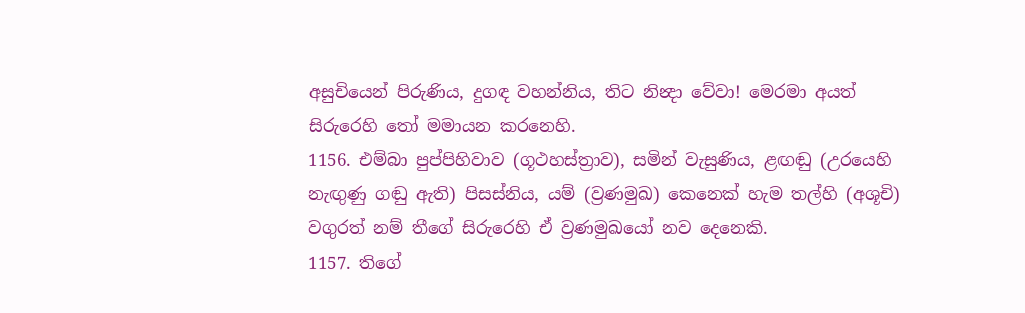අසුචියෙන් පිරුණිය, දුගඳ වහන්නිය, තිට නින්‍දා වේවා! මෙරමා අයත් සිරුරෙහි තෝ මමායන කරනෙහි.
1156. එම්බා පුප්පිහිවාව (ගූථහස්ත්‍රාව), සමින් වැසුණිය, ළඟඬු (උරයෙහි නැඟුණු ගඬු ඇති) පිසස්නිය, යම් (ව්‍රණමුඛ) කෙනෙක් හැම තල්හි (අශූචි) වගුරත් නම් තීගේ සිරුරෙහි ඒ ව්‍රණමුඛයෝ නව දෙනෙකි.
1157. තිගේ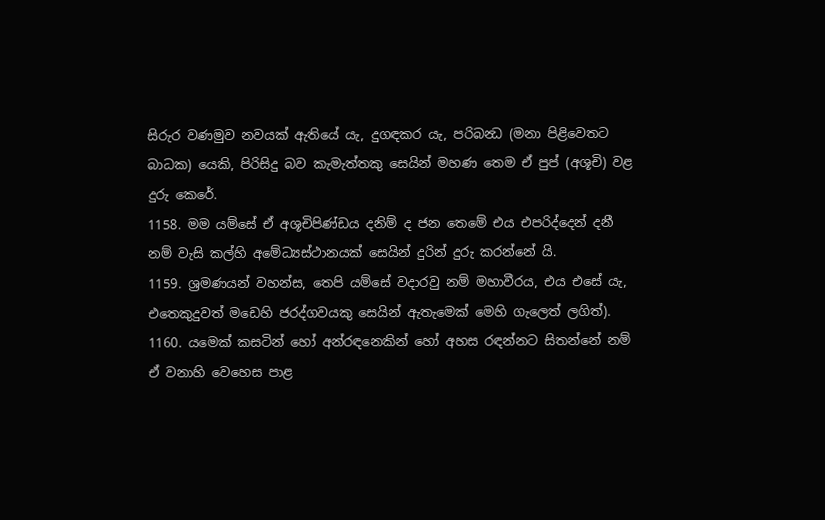සිරුර වණමුව නවයක් ඇතියේ යැ, දුගඳකර යැ, පරිබන්‍ධ (මනා පිළිවෙතට බාධක) යෙකි, පිරිසිදු බව කැමැත්තකු සෙයින් මහණ තෙම ඒ පුප් (අශූචි) වළ දුරු කෙරේ.
1158. මම යම්සේ ඒ අශූචිපිණ්ඩය දනිම් ද ජන තෙමේ එය එපරිද්දෙන් දනී නම් වැසි කල්හි අමේධ්‍යස්ථානයක් සෙයින් දුරින් දුරු කරන්නේ යි.
1159. ශ්‍රමණයන් වහන්ස, තෙපි යම්සේ වදාරවු නම් මහාවීරය, එය එසේ යැ, එතෙකුදුවත් මඩෙහි ජරද්ගවයකු සෙයින් ඇතැමෙක් මෙහි ගැලෙත් ලගිත්).
1160. යමෙක් කසටින් හෝ අන්රඳනෙකින් හෝ අහස රඳන්නට සිතන්නේ නම් ඒ වනාහි වෙහෙස පාළ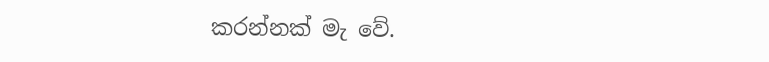කරන්නක් මැ වේ.